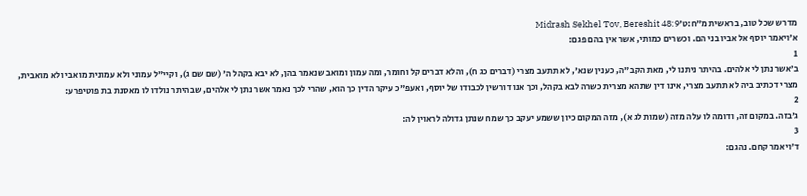מדרש שכל טוב, בראשית מ״ח:ט׳Midrash Sekhel Tov, Bereshit 48:9
א׳ויאמר יוסף אל אביו בני הם. וכשרים כמותי, אשר אין בהם פגם:
1
ב׳אשר נתן לי אלהים. בהיתר ניתנו לי, מאת הקב"ה, כענין שנא', לא תתעב מצרי (דברים כג ח), והלא דברים קל וחומר, ומה עמון ומואב שנאמר בהן, לא יבא בקהל ה' (שם שם ג), וקיי"ל עמוני ולא עמונית מואבי ולא מואבית, מצרי דכתיב ביה לא תתעב מצרי, אינו דין שתהא מצרית כשרה לבא בקהל, וכך אנו דורשין לכבודו של יוסף, ואעפ"כ עיקר הדין כך הוא, שהרי לכך נאמר אשר נתן לי אלהים, שבהיתר נולדו לו מאסנת בת פוטיפרע:
2
ג׳בזה. במקום זה, ודומה לו עלה מזה (שמות לג א), מזה המקום כיון ששמע יעקב כך שמח שנתן גדולה לראוין לה:
3
ד׳ויאמר קחם. נהגם: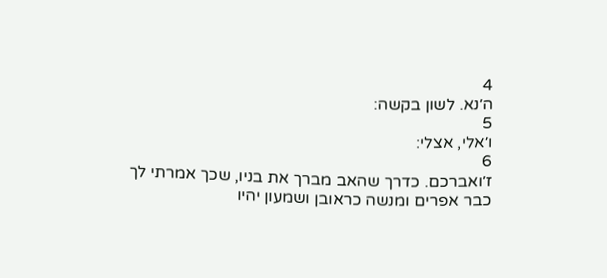4
ה׳נא. לשון בקשה:
5
ו׳אלי, אצלי:
6
ז׳ואברכם. כדרך שהאב מברך את בניו, שכך אמרתי לך כבר אפרים ומנשה כראובן ושמעון יהיו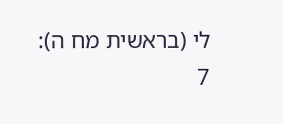לי (בראשית מח ה):
7